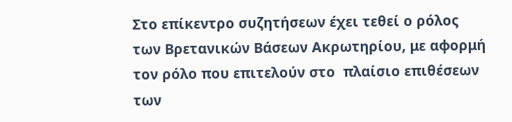Στο επίκεντρο συζητήσεων έχει τεθεί ο ρόλος των Βρετανικών Βάσεων Ακρωτηρίου, με αφορμή τον ρόλο που επιτελούν στο  πλαίσιο επιθέσεων των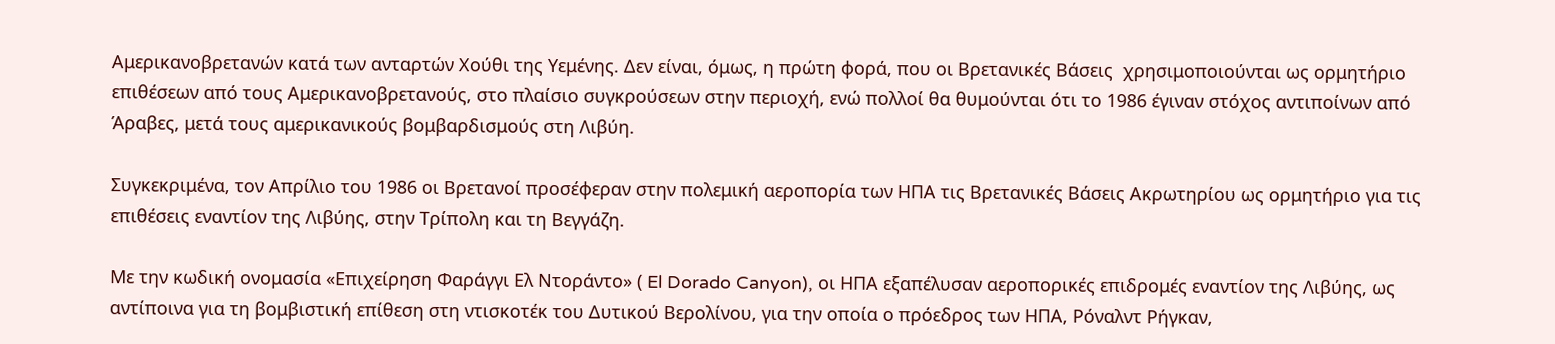Αμερικανοβρετανών κατά των ανταρτών Χούθι της Υεμένης. Δεν είναι, όμως, η πρώτη φορά, που οι Βρετανικές Βάσεις  χρησιμοποιούνται ως ορμητήριο επιθέσεων από τους Αμερικανοβρετανούς, στο πλαίσιο συγκρούσεων στην περιοχή, ενώ πολλοί θα θυμούνται ότι το 1986 έγιναν στόχος αντιποίνων από Άραβες, μετά τους αμερικανικούς βομβαρδισμούς στη Λιβύη.

Συγκεκριμένα, τον Απρίλιο του 1986 οι Βρετανοί προσέφεραν στην πολεμική αεροπορία των ΗΠΑ τις Βρετανικές Βάσεις Ακρωτηρίου ως ορμητήριο για τις επιθέσεις εναντίον της Λιβύης, στην Τρίπολη και τη Βεγγάζη.

Με την κωδική ονομασία «Επιχείρηση Φαράγγι Ελ Ντοράντο» ( El Dorado Canyon), οι ΗΠΑ εξαπέλυσαν αεροπορικές επιδρομές εναντίον της Λιβύης, ως αντίποινα για τη βομβιστική επίθεση στη ντισκοτέκ του Δυτικού Βερολίνου, για την οποία ο πρόεδρος των ΗΠΑ, Ρόναλντ Ρήγκαν,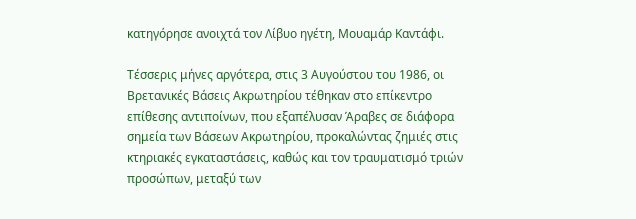κατηγόρησε ανοιχτά τον Λίβυο ηγέτη, Μουαμάρ Καντάφι.

Τέσσερις μήνες αργότερα, στις 3 Αυγούστου του 1986, οι Βρετανικές Βάσεις Ακρωτηρίου τέθηκαν στο επίκεντρο επίθεσης αντιποίνων, που εξαπέλυσαν Άραβες σε διάφορα σημεία των Βάσεων Ακρωτηρίου, προκαλώντας ζημιές στις κτηριακές εγκαταστάσεις, καθώς και τον τραυματισμό τριών προσώπων, μεταξύ των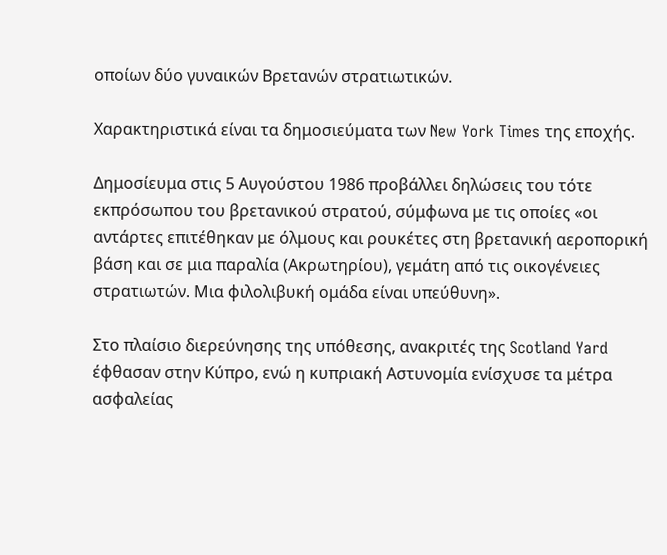οποίων δύο γυναικών Βρετανών στρατιωτικών.

Χαρακτηριστικά είναι τα δημοσιεύματα των New York Times της εποχής.

Δημοσίευμα στις 5 Αυγούστου 1986 προβάλλει δηλώσεις του τότε εκπρόσωπου του βρετανικού στρατού, σύμφωνα με τις οποίες «οι αντάρτες επιτέθηκαν με όλμους και ρουκέτες στη βρετανική αεροπορική βάση και σε μια παραλία (Ακρωτηρίου), γεμάτη από τις οικογένειες στρατιωτών. Μια φιλολιβυκή ομάδα είναι υπεύθυνη».

Στο πλαίσιο διερεύνησης της υπόθεσης, ανακριτές της Scotland Yard έφθασαν στην Κύπρο, ενώ η κυπριακή Αστυνομία ενίσχυσε τα μέτρα ασφαλείας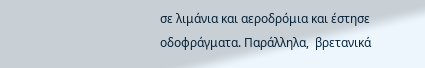σε λιμάνια και αεροδρόμια και έστησε οδοφράγματα. Παράλληλα,  βρετανικά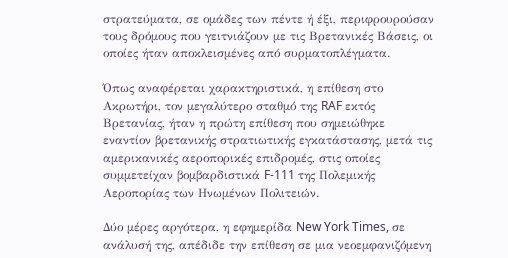στρατεύματα, σε ομάδες των πέντε ή έξι, περιφρουρούσαν τους δρόμους που γειτνιάζουν με τις Bρετανικές Βάσεις, οι οποίες ήταν αποκλεισμένες από συρματοπλέγματα.

Όπως αναφέρεται χαρακτηριστικά, η επίθεση στο Ακρωτήρι, τον μεγαλύτερο σταθμό της RAF εκτός Βρετανίας, ήταν η πρώτη επίθεση που σημειώθηκε εναντίον βρετανικής στρατιωτικής εγκατάστασης, μετά τις αμερικανικές αεροπορικές επιδρομές, στις οποίες συμμετείχαν βομβαρδιστικά F-111 της Πολεμικής Αεροπορίας των Ηνωμένων Πολιτειών.

Δύο μέρες αργότερα, η εφημερίδα New York Times, σε ανάλυσή της, απέδιδε την επίθεση σε μια νεοεμφανιζόμενη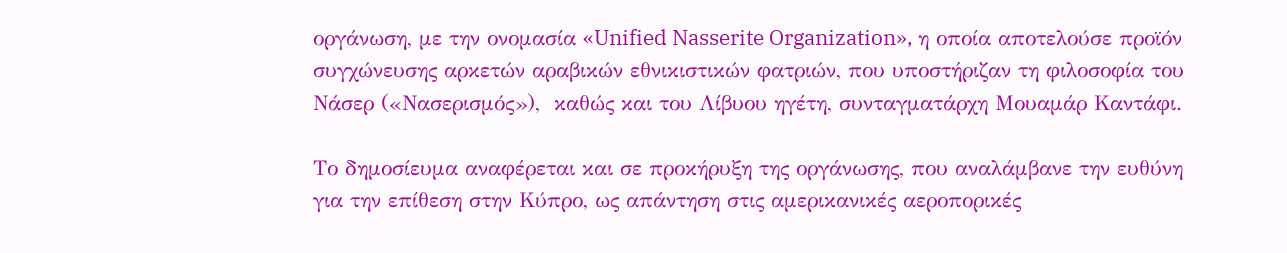οργάνωση, με την ονομασία «Unified Nasserite Organization», η οποία αποτελούσε προϊόν συγχώνευσης αρκετών αραβικών εθνικιστικών φατριών, που υποστήριζαν τη φιλοσοφία του Νάσερ («Νασερισμός»),  καθώς και του Λίβυου ηγέτη, συνταγματάρχη Μουαμάρ Καντάφι.

Το δημοσίευμα αναφέρεται και σε προκήρυξη της οργάνωσης, που αναλάμβανε την ευθύνη για την επίθεση στην Κύπρο, ως απάντηση στις αμερικανικές αεροπορικές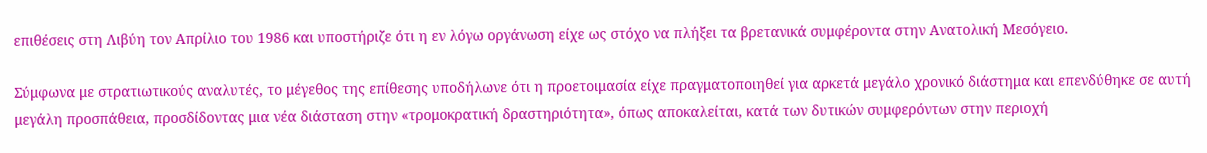επιθέσεις στη Λιβύη τον Απρίλιο του 1986 και υποστήριζε ότι η εν λόγω οργάνωση είχε ως στόχο να πλήξει τα βρετανικά συμφέροντα στην Ανατολική Μεσόγειο.

Σύμφωνα με στρατιωτικούς αναλυτές, το μέγεθος της επίθεσης υποδήλωνε ότι η προετοιμασία είχε πραγματοποιηθεί για αρκετά μεγάλο χρονικό διάστημα και επενδύθηκε σε αυτή μεγάλη προσπάθεια, προσδίδοντας μια νέα διάσταση στην «τρομοκρατική δραστηριότητα», όπως αποκαλείται, κατά των δυτικών συμφερόντων στην περιοχή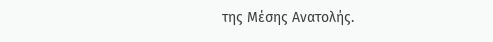της Μέσης Ανατολής.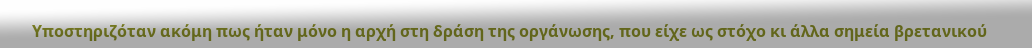Υποστηριζόταν ακόμη πως ήταν μόνο η αρχή στη δράση της οργάνωσης, που είχε ως στόχο κι άλλα σημεία βρετανικού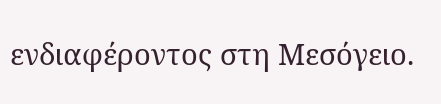ενδιαφέροντος στη Μεσόγειο.